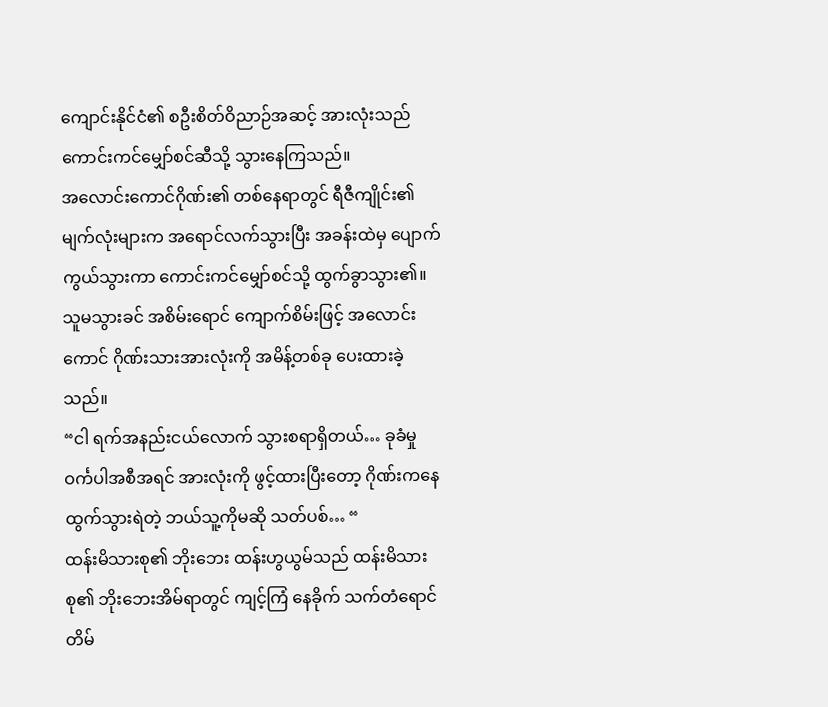ကျောင်းနိုင်ငံ၏ စဦးစိတ်ဝိညာဉ်အဆင့် အားလုံးသည် ကောင်းကင်မျှော်စင်ဆီသို့ သွားနေကြသည်။
အလောင်းကောင်ဂိုဏ်း၏ တစ်နေရာတွင် ရီဇီကျိုင်း၏ မျက်လုံးများက အရောင်လက်သွားပြီး အခန်းထဲမှ ပျောက်ကွယ်သွားကာ ကောင်းကင်မျှော်စင်သို့ ထွက်ခွာသွား၏။ သူမသွားခင် အစိမ်းရောင် ကျောက်စိမ်းဖြင့် အလောင်းကောင် ဂိုဏ်းသားအားလုံးကို အမိန့်တစ်ခု ပေးထားခဲ့သည်။
“ငါ ရက်အနည်းငယ်လောက် သွားစရာရှိတယ်… ခုခံမှု ဝင်္ကပါအစီအရင် အားလုံးကို ဖွင့်ထားပြီးတော့ ဂိုဏ်းကနေ ထွက်သွားရဲတဲ့ ဘယ်သူ့ကိုမဆို သတ်ပစ်… “
ထန်းမိသားစု၏ ဘိုးဘေး ထန်းဟွယွမ်သည် ထန်းမိသားစု၏ ဘိုးဘေးအိမ်ရာတွင် ကျင့်ကြံ နေခိုက် သက်တံရောင် တိမ်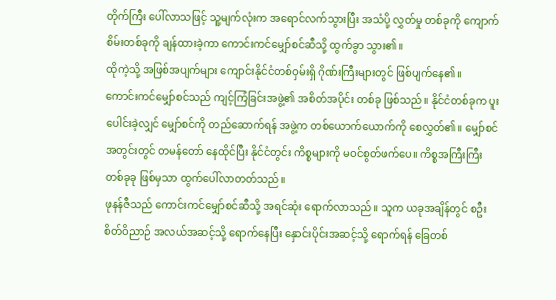တိုက်ကြီး ပေါ်လာသဖြင့် သူ့မျက်လုံးက အရောင်လက်သွားပြီး အသံပို့ လွှတ်မှု တစ်ခုကို ကျောက်စိမ်းတစ်ခုကို ချန်ထားခဲ့ကာ ကောင်းကင်မျှော်စင်ဆီသို့ ထွက်ခွာ သွား၏။
ထိုကဲ့သို့ အဖြစ်အပျက်များ ကျောင်းနိုင်ငံတစ်ဝှမ်းရှိ ဂိုဏ်းကြီးများတွင် ဖြစ်ပျက်နေ၏။
ကောင်းကင်မျှော်စင်သည် ကျင့်ကြံခြင်းအဖွဲ့၏ အစိတ်အပိုင်း တစ်ခု ဖြစ်သည်။ နိုင်ငံတစ်ခုက ပူးပေါင်းခဲ့လျှင် မျှော်စင်ကို တည်ဆောက်ရန် အဖွဲ့က တစ်ယောက်ယောက်ကို စေလွှတ်၏။ မျှော်စင် အတွင်းတွင် တမန်တော် နေထိုင်ပြီး နိုင်ငံတွင်း ကိစ္စများကို မဝင်စွတ်ဖက်ပေ။ ကိစ္စအကြီးကြီး တစ်ခုခု ဖြစ်မှသာ ထွက်ပေါ်လာတတ်သည်။
ဖုနန်ဇီသည် ကောင်းကင်မျှော်စင်ဆီသို့ အရင်ဆုံး ရောက်လာသည်။ သူက ယခုအချိန်တွင် စဦးစိတ်ဝိညာဉ် အလယ်အဆင့်သို့ ရောက်နေပြီး နှောင်းပိုင်းအဆင့်သို့ ရောက်ရန် ခြေတစ်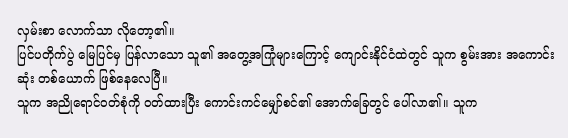လှမ်းစာ လောက်သာ လိုတော့၏။
ပြင်ပတိုက်ပွဲ မြေပြင်မှ ပြန်လာသော သူ၏ အတွေ့အကြုံများကြောင့် ကျောင်းနိုင်ငံထဲတွင် သူက စွမ်းအား အကောင်းဆုံး တစ်ယောက် ဖြစ်နေလေပြီ။
သူက အညိုရောင်ဝတ်စုံကို ဝတ်ထားပြီး ကောင်းကင်မျှော်စင်၏ အောက်ခြေတွင် ပေါ်လာ၏။ သူက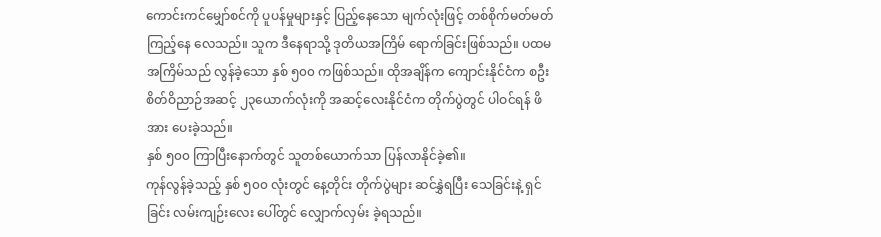ကောင်းကင်မျှော်စင်ကို ပူပန်မှုများနှင့် ပြည့်နေသော မျက်လုံးဖြင့် တစ်စိုက်မတ်မတ် ကြည့်နေ လေသည်။ သူက ဒီနေရာသို့ ဒုတိယအကြိမ် ရောက်ခြင်းဖြစ်သည်။ ပထမအကြိမ်သည် လွန်ခဲ့သော နှစ် ၅၀၀ ကဖြစ်သည်။ ထိုအချိန်က ကျောင်းနိုင်ငံက စဦးစိတ်ဝိညာဉ်အဆင့် ၂၃ယောက်လုံးကို အဆင့်လေးနိုင်ငံက တိုက်ပွဲတွင် ပါဝင်ရန် ဖိအား ပေးခဲ့သည်။
နှစ် ၅၀၀ ကြာပြီးနောက်တွင် သူတစ်ယောက်သာ ပြန်လာနိုင်ခဲ့၏။
ကုန်လွန်ခဲ့သည့် နှစ် ၅၀၀ လုံးတွင် နေ့တိုင်း တိုက်ပွဲများ ဆင်နွှဲရပြီး သေခြင်းနဲ့ ရှင်ခြင်း လမ်းကျဉ်းလေး ပေါ်တွင် လျှောက်လှမ်း ခဲ့ရသည်။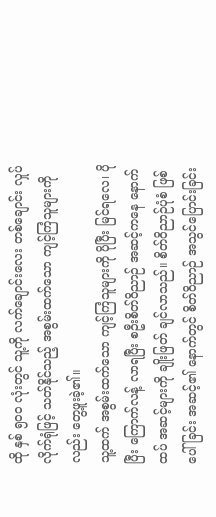ထို နှစ် ၅၀၀ လုံးတွင် သူ့ကို လက်ချောင်းလေး တစ်ချောင်း လှုပ်လိုက်ရုံဖြင့် သတ်နိုင်သည့် အစွမ်းထက်သော ကျင့်ကြံသူများကိုလည်း တွေ့ဖူးခဲ့၏။
သူ့ထက် အစွမ်းထက်သော ကျင့်ကြံသူများကို ပိုပြီး မြင်ရလေ၊ ပိုပြီး ကြောက်လန့် လာရပြီး စဦးစိတ်ဝိညာဉ် အဆင့်ကနေ နောက်ထပ် အဆင့်များကို ချိုးဖြတ် ချင်လာသည်။ စိတ်ဝိညာဉ်ပုံစံ ဖြစ်ပေါ်ခြင်း အဆင့်၏ နောက်တွင် စိတ်ဝိညာဉ် အသွင်ပြောင်းခြင်း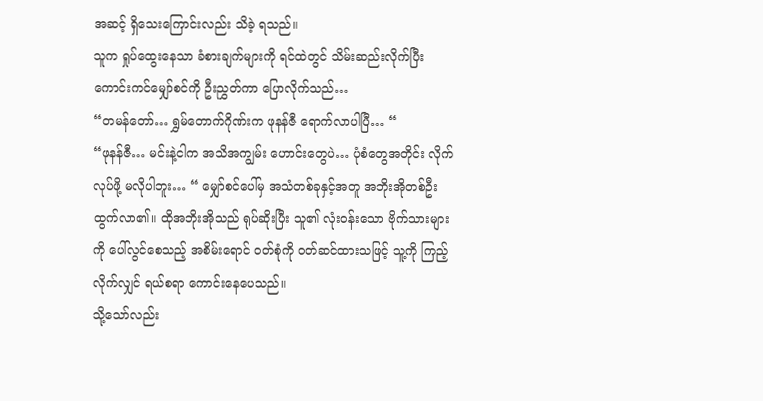အဆင့် ရှိသေးကြောင်းလည်း သိခဲ့ ရသည်။
သူက ရှုပ်ထွေးနေသာ ခံစားချက်များကို ရင်ထဲတွင် သိမ်းဆည်းလိုက်ပြီး ကောင်းကင်မျှော်စင်ကို ဦးညွှတ်ကာ ပြောလိုက်သည်…
“တမန်တော်… ရွှမ်တောက်ဂိုဏ်းက ဖုနန်ဇီ ရောက်လာပါပြီ… “
“ဖုနန်ဇီ… မင်းနဲ့ငါက အသိအကျွမ်း ဟောင်းတွေပဲ… ပုံစံတွေအတိုင်း လိုက်လုပ်ဖို့ မလိုပါဘူး… “ မျှော်စင်ပေါ်မှ အသံတစ်ခုနှင့်အတူ အဘိုးအိုတစ်ဦး ထွက်လာ၏။ ထိုအဘိုးအိုသည် ရုပ်ဆိုးပြီး သူ၏ လုံးဝန်းသော ဗိုက်သားများကို ပေါ်လွင်စေသည့် အစိမ်းရောင် ဝတ်စုံကို ဝတ်ဆင်ထားသဖြင့် သူ့ကို ကြည့်လိုက်လျှင် ရယ်စရာ ကောင်းနေပေသည်။
သို့သော်လည်း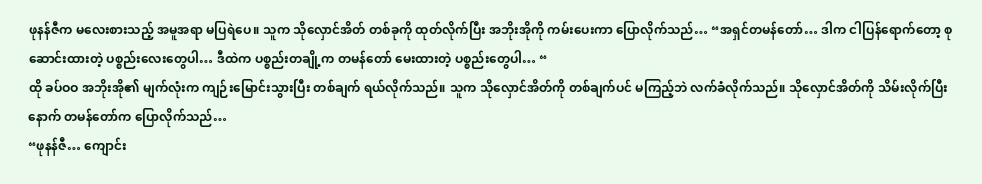ဖုနန်ဇီက မလေးစားသည့် အမူအရာ မပြရဲပေ။ သူက သိုလှောင်အိတ် တစ်ခုကို ထုတ်လိုက်ပြီး အဘိုးအိုကို ကမ်းပေးကာ ပြောလိုက်သည်… “အရှင်တမန်တော်… ဒါက ငါပြန်ရောက်တော့ စုဆောင်းထားတဲ့ ပစ္စည်းလေးတွေပါ… ဒီထဲက ပစ္စည်းတချို့က တမန်တော် မေးထားတဲ့ ပစ္စည်းတွေပါ… “
ထို ခပ်ဝဝ အဘိုးအို၏ မျက်လုံးက ကျဉ်းမြောင်းသွားပြီး တစ်ချက် ရယ်လိုက်သည်။ သူက သိုလှောင်အိတ်ကို တစ်ချက်ပင် မကြည့်ဘဲ လက်ခံလိုက်သည်။ သိုလှောင်အိတ်ကို သိမ်းလိုက်ပြီးနောက် တမန်တော်က ပြောလိုက်သည်…
“ဖုနန်ဇီ… ကျောင်း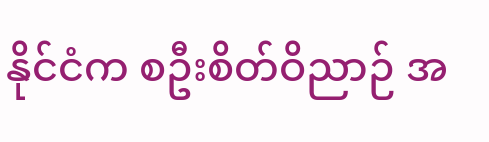နိုင်ငံက စဦးစိတ်ဝိညာဉ် အ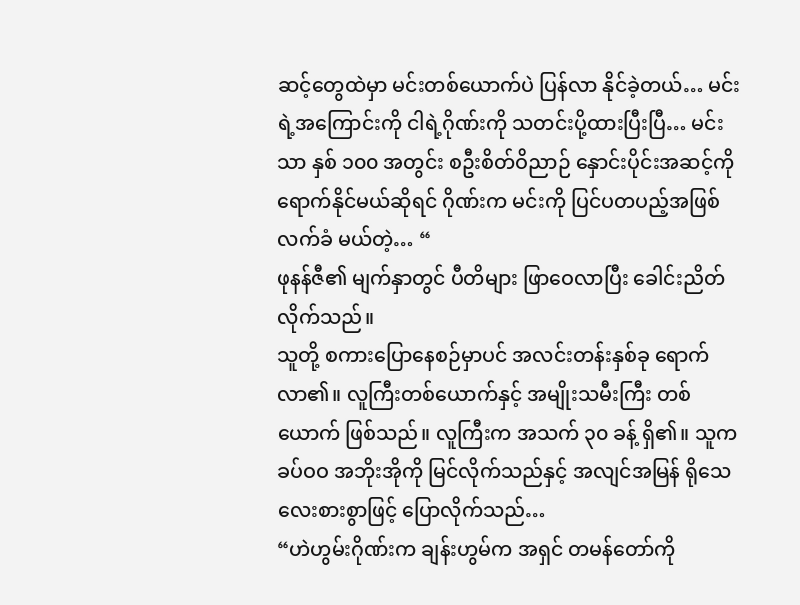ဆင့်တွေထဲမှာ မင်းတစ်ယောက်ပဲ ပြန်လာ နိုင်ခဲ့တယ်… မင်းရဲ့အကြောင်းကို ငါရဲ့ဂိုဏ်းကို သတင်းပို့ထားပြီးပြီ… မင်းသာ နှစ် ၁၀၀ အတွင်း စဦးစိတ်ဝိညာဉ် နှောင်းပိုင်းအဆင့်ကို ရောက်နိုင်မယ်ဆိုရင် ဂိုဏ်းက မင်းကို ပြင်ပတပည့်အဖြစ် လက်ခံ မယ်တဲ့… “
ဖုနန်ဇီ၏ မျက်နှာတွင် ပီတိများ ဖြာဝေလာပြီး ခေါင်းညိတ်လိုက်သည်။
သူတို့ စကားပြောနေစဉ်မှာပင် အလင်းတန်းနှစ်ခု ရောက်လာ၏။ လူကြီးတစ်ယောက်နှင့် အမျိုးသမီးကြီး တစ်ယောက် ဖြစ်သည်။ လူကြီးက အသက် ၃၀ ခန့် ရှိ၏။ သူက ခပ်ဝဝ အဘိုးအိုကို မြင်လိုက်သည်နှင့် အလျင်အမြန် ရိုသေ လေးစားစွာဖြင့် ပြောလိုက်သည်…
“ဟဲဟွမ်းဂိုဏ်းက ချန်းဟွမ်က အရှင် တမန်တော်ကို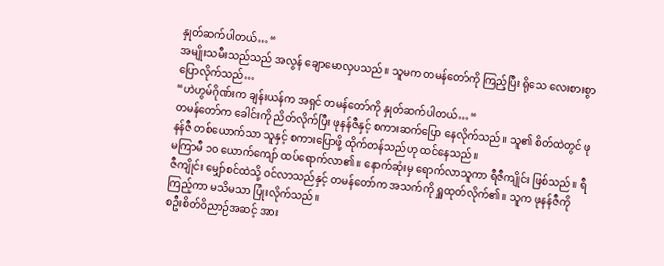နှုတ်ဆက်ပါတယ်… “
အမျိုးသမီးသည်သည် အလွန် ချောမောလှပသည်။ သူမက တမန်တော်ကို ကြည့်ပြီး ရိုသေ လေးစားစွာ ပြောလိုက်သည်…
“ဟဲဟွမ်ဂိုဏ်းက ချန်းယန်က အရှင် တမန်တော်ကို နှုတ်ဆက်ပါတယ်… “
တမန်တော်က ခေါင်းကို ညိတ်လိုက်ပြီး ဖုနန်ဇီနှင့် စကားဆက်ပြော နေလိုက်သည်။ သူ၏ စိတ်ထဲတွင် ဖုနန်ဇီ တစ်ယောက်သာ သူနှင့် စကားပြောဖို့ ထိုက်တန်သည်ဟု ထင်နေသည်။
မကြာမီ ၁၀ ယောက်ကျော် ထပ်ရောက်လာ၏။ နောက်ဆုံးမှ ရောက်လာသူကာ ရီဇီကျိုင်း ဖြစ်သည်။ ရီဇီကျိုင်း မျှော်စင်ထဲသို့ ဝင်လာသည်နှင့် တမန်တော်က အသက်ကို ရှူထုတ်လိုက်၏။ သူက ဖုနန်ဇီကို ကြည့်ကာ မသိမသာ ပြုံးလိုက်သည်။
စဦးစိတ်ဝိညာဉ်အဆင့် အား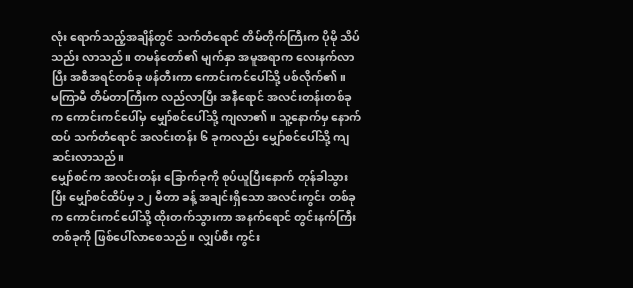လုံး ရောက်သည့်အချိန်တွင် သက်တံရောင် တိမ်တိုက်ကြီးက ပိုမို သိပ်သည်း လာသည်။ တမန်တော်၏ မျက်နှာ အမူအရာက လေးနက်လာပြီး အစီအရင်တစ်ခု ဖန်တီးကာ ကောင်းကင်ပေါ်သို့ ပစ်လိုက်၏။
မကြာမီ တိမ်တာကြီးက လည်လာပြီး အနီရောင် အလင်းတန်းတစ်ခုက ကောင်းကင်ပေါ်မှ မျှော်စင်ပေါ်သို့ ကျလာ၏။ သူ့နောက်မှ နောက်ထပ် သက်တံရောင် အလင်းတန်း ၆ ခုကလည်း မျှော်စင်ပေါ်သို့ ကျဆင်းလာသည်။
မျှော်စင်က အလင်းတန်း ခြောက်ခုကို စုပ်ယူပြီးနောက် တုန်ခါသွားပြီး မျှော်စင်ထိပ်မှ ၁၂ မီတာ ခန့် အချင်းရှိသော အလင်းကွင်း တစ်ခုက ကောင်းကင်ပေါ်သို့ ထိုးတက်သွားကာ အနက်ရောင် တွင်းနက်ကြီးတစ်ခုကို ဖြစ်ပေါ်လာစေသည်။ လျှပ်စီး ကွင်း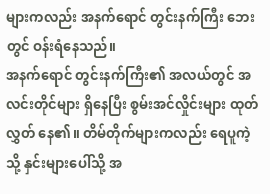များကလည်း အနက်ရောင် တွင်းနက်ကြီး ဘေးတွင် ဝန်းရံနေသည်။
အနက်ရောင် တွင်းနက်ကြီး၏ အလယ်တွင် အလင်းတိုင်များ ရှိနေပြီး စွမ်းအင်လှိုင်းများ ထုတ်လွှတ် နေ၏။ တိမ်တိုက်များကလည်း ရေပူကဲ့သို့ နှင်းများပေါ်သို့ အ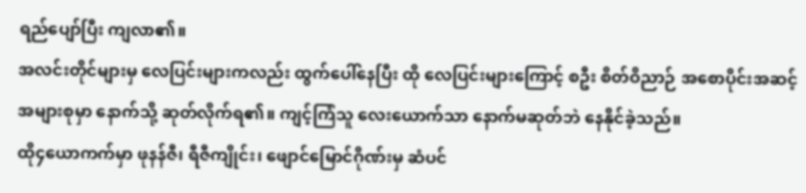ရည်ပျော်ပြီး ကျလာ၏။
အလင်းတိုင်များမှ လေပြင်းများကလည်း ထွက်ပေါ်နေပြီး ထို လေပြင်းများကြောင့် စဦး စိတ်ဝိညာဉ် အစောပိုင်းအဆင့် အများစုမှာ နောက်သို့ ဆုတ်လိုက်ရ၏။ ကျင့်ကြံသူ လေးယောက်သာ နောက်မဆုတ်ဘဲ နေနိုင်ခဲ့သည်။
ထို၄ယောကက်မှာ ဖုနန်ဇီ၊ ရီဇီကျိုင်း၊ ဖျောင်မြောင်ဂိုဏ်းမှ ဆံပင်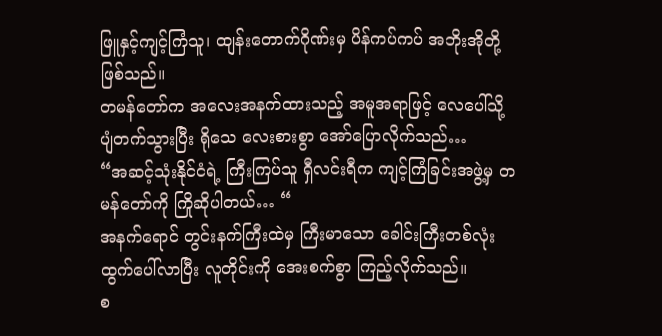ဖြူနှင့်ကျင့်ကြံသူ၊ ထျန်းတောက်ဂိုဏ်းမှ ပိန်ကပ်ကပ် အဘိုးအိုတို့ ဖြစ်သည်။
တမန်တော်က အလေးအနက်ထားသည့် အမူအရာဖြင့် လေပေါ်သို့ ပျံတက်သွားပြီး ရိုသေ လေးစားစွာ အော်ပြောလိုက်သည်…
“အဆင့်သုံးနိုင်ငံရဲ့ ကြီးကြပ်သူ ရှီလင်းရီက ကျင့်ကြံခြင်းအဖွဲ့မှ တမန်တော်ကို ကြိုဆိုပါတယ်… “
အနက်ရောင် တွင်းနက်ကြီးထဲမှ ကြီးမာသော ခေါင်းကြီးတစ်လုံး ထွက်ပေါ်လာပြီး လူတိုင်းကို အေးစက်စွာ ကြည့်လိုက်သည်။
စ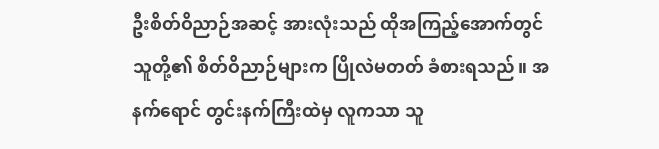ဦးစိတ်ဝိညာဉ်အဆင့် အားလုံးသည် ထိုအကြည့်အောက်တွင် သူတို့၏ စိတ်ဝိညာဉ်များက ပြိုလဲမတတ် ခံစားရသည်။ အနက်ရောင် တွင်းနက်ကြီးထဲမှ လူကသာ သူ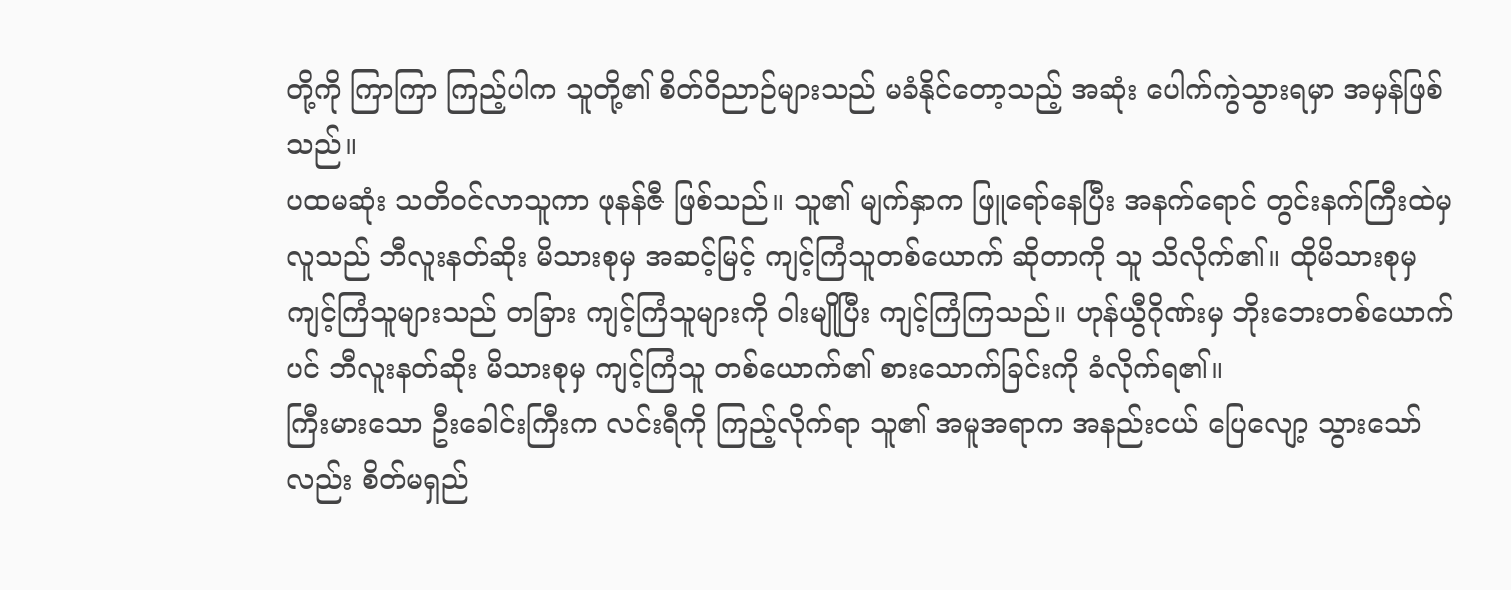တို့ကို ကြာကြာ ကြည့်ပါက သူတို့၏ စိတ်ဝိညာဉ်များသည် မခံနိုင်တော့သည့် အဆုံး ပေါက်ကွဲသွားရမှာ အမှန်ဖြစ်သည်။
ပထမဆုံး သတိဝင်လာသူကာ ဖုနန်ဇီ ဖြစ်သည်။ သူ၏ မျက်နှာက ဖြူရော်နေပြီး အနက်ရောင် တွင်းနက်ကြီးထဲမှ လူသည် ဘီလူးနတ်ဆိုး မိသားစုမှ အဆင့်မြင့် ကျင့်ကြံသူတစ်ယောက် ဆိုတာကို သူ သိလိုက်၏။ ထိုမိသားစုမှ ကျင့်ကြံသူများသည် တခြား ကျင့်ကြံသူများကို ဝါးမျိုပြီး ကျင့်ကြံကြသည်။ ဟုန်ယွီဂိုဏ်းမှ ဘိုးဘေးတစ်ယောက်ပင် ဘီလူးနတ်ဆိုး မိသားစုမှ ကျင့်ကြံသူ တစ်ယောက်၏ စားသောက်ခြင်းကို ခံလိုက်ရ၏။
ကြီးမားသော ဦးခေါင်းကြီးက လင်းရီကို ကြည့်လိုက်ရာ သူ၏ အမူအရာက အနည်းငယ် ပြေလျော့ သွားသော်လည်း စိတ်မရှည်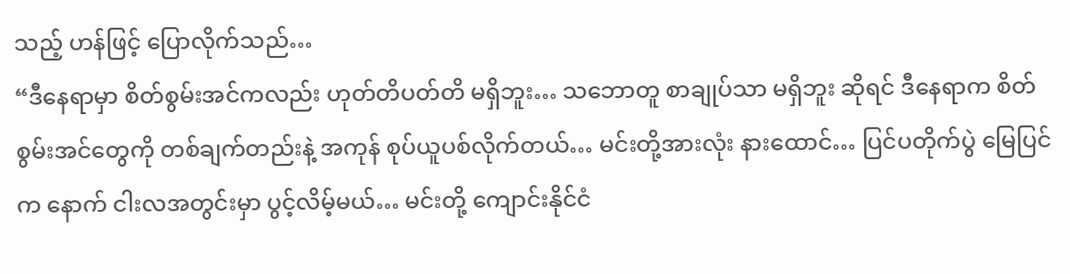သည့် ဟန်ဖြင့် ပြောလိုက်သည်…
“ဒီနေရာမှာ စိတ်စွမ်းအင်ကလည်း ဟုတ်တိပတ်တိ မရှိဘူး… သဘောတူ စာချုပ်သာ မရှိဘူး ဆိုရင် ဒီနေရာက စိတ်စွမ်းအင်တွေကို တစ်ချက်တည်းနဲ့ အကုန် စုပ်ယူပစ်လိုက်တယ်… မင်းတို့အားလုံး နားထောင်… ပြင်ပတိုက်ပွဲ မြေပြင်က နောက် ငါးလအတွင်းမှာ ပွင့်လိမ့်မယ်… မင်းတို့ ကျောင်းနိုင်ငံ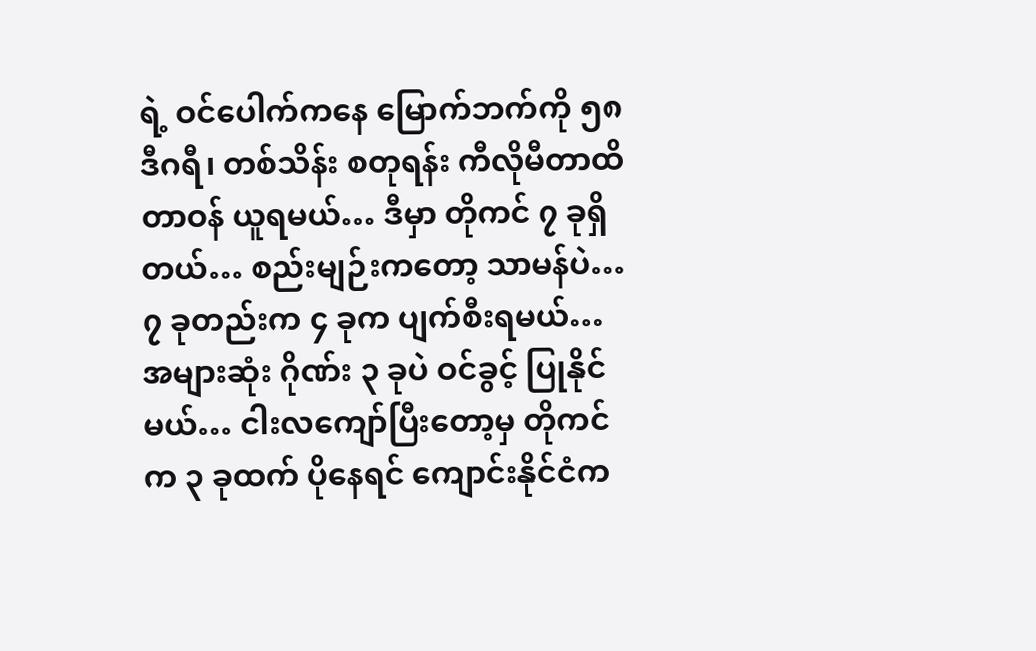ရဲ့ ဝင်ပေါက်ကနေ မြောက်ဘက်ကို ၅၈ ဒီဂရီ၊ တစ်သိန်း စတုရန်း ကီလိုမီတာထိ တာဝန် ယူရမယ်… ဒီမှာ တိုကင် ၇ ခုရှိတယ်… စည်းမျဉ်းကတော့ သာမန်ပဲ… ၇ ခုတည်းက ၄ ခုက ပျက်စီးရမယ်… အများဆုံး ဂိုဏ်း ၃ ခုပဲ ဝင်ခွင့် ပြုနိုင်မယ်… ငါးလကျော်ပြီးတော့မှ တိုကင်က ၃ ခုထက် ပိုနေရင် ကျောင်းနိုင်ငံက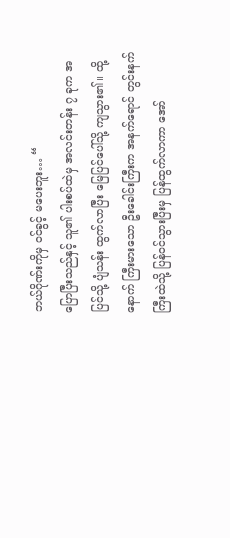ဘယ်ဂိုဏ်းကိုမှ ဝင်ခွင့် မပေးဘူး… “
ပြောပြီးသည်နှင့် သူ၏ ပါးစပ်ထဲမှ အလင်းတန်း ၇ ခုက အပြင်သို့ ပျံသန်း ထွက်လာပြီး မြေပြင်ပေါ်သို့ ကျသွား၏။ ထို့နောက် ကြီးမားသော ဦးခေါင်းကြီးက အနက်ရောင် တွင်းနက်ကြီးထဲသို့ ပြန်ဝင်သွားပြီးမှ ပြန်ထွက်လာကာ အော်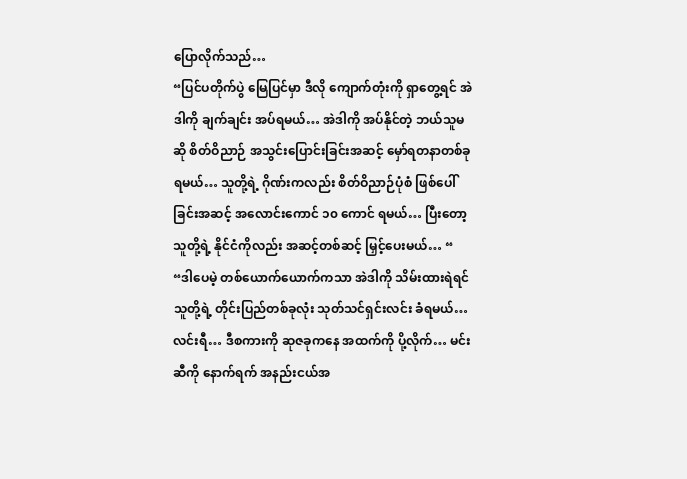ပြောလိုက်သည်…
“ပြင်ပတိုက်ပွဲ မြေပြင်မှာ ဒီလို ကျောက်တုံးကို ရှာတွေ့ရင် အဲဒါကို ချက်ချင်း အပ်ရမယ်… အဲဒါကို အပ်နိုင်တဲ့ ဘယ်သူမဆို စိတ်ဝိညာဉ် အသွင်းပြောင်းခြင်းအဆင့် မှော်ရတနာတစ်ခု ရမယ်… သူတို့ရဲ့ ဂိုဏ်းကလည်း စိတ်ဝိညာဉ်ပုံစံ ဖြစ်ပေါ်ခြင်းအဆင့် အလောင်းကောင် ၁၀ ကောင် ရမယ်… ပြီးတော့ သူတို့ရဲ့ နိုင်ငံကိုလည်း အဆင့်တစ်ဆင့် မြှင့်ပေးမယ်… “
“ဒါပေမဲ့ တစ်ယောက်ယောက်ကသာ အဲဒါကို သိမ်းထားရဲရင် သူတို့ရဲ့ တိုင်းပြည်တစ်ခုလုံး သုတ်သင်ရှင်းလင်း ခံရမယ်… လင်းရီ… ဒီစကားကို ဆုဇခုကနေ အထက်ကို ပို့လိုက်… မင်းဆီကို နောက်ရက် အနည်းငယ်အ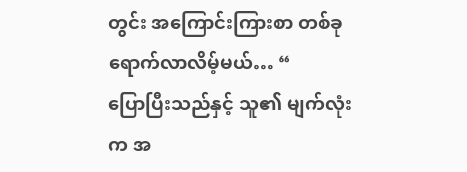တွင်း အကြောင်းကြားစာ တစ်ခု ရောက်လာလိမ့်မယ်… “
ပြောပြီးသည်နှင့် သူ၏ မျက်လုံးက အ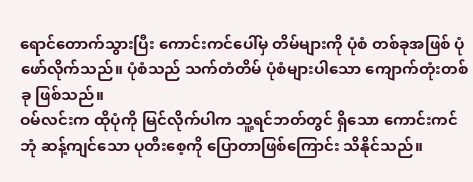ရောင်တောက်သွားပြီး ကောင်းကင်ပေါ်မှ တိမ်များကို ပုံစံ တစ်ခုအဖြစ် ပုံဖော်လိုက်သည်။ ပုံစံသည် သက်တံတိမ် ပုံစံများပါသော ကျောက်တုံးတစ်ခု ဖြစ်သည်။
ဝမ်လင်းက ထိုပုံကို မြင်လိုက်ပါက သူ့ရင်ဘတ်တွင် ရှိသော ကောင်းကင်ဘုံ ဆန့်ကျင်သော ပုတီးစေ့ကို ပြောတာဖြစ်ကြောင်း သိနိုင်သည်။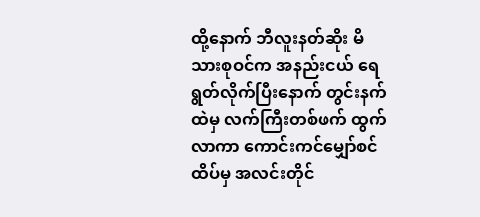ထို့နောက် ဘီလူးနတ်ဆိုး မိသားစုဝင်က အနည်းငယ် ရေရွတ်လိုက်ပြီးနောက် တွင်းနက်ထဲမှ လက်ကြီးတစ်ဖက် ထွက်လာကာ ကောင်းကင်မျှော်စင်ထိပ်မှ အလင်းတိုင်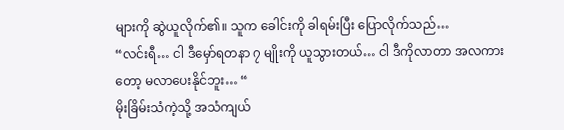များကို ဆွဲယူလိုက်၏။ သူက ခေါင်းကို ခါရမ်းပြီး ပြောလိုက်သည်…
“လင်းရီ… ငါ ဒီမှော်ရတနာ ၇ မျိုးကို ယူသွားတယ်… ငါ ဒီကိုလာတာ အလကားတော့ မလာပေးနိုင်ဘူး… “
မိုးခြိမ်းသံကဲ့သို့ အသံကျယ်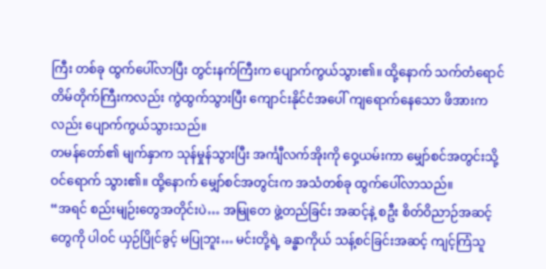ကြီး တစ်ခု ထွက်ပေါ်လာပြီး တွင်းနက်ကြီးက ပျောက်ကွယ်သွား၏။ ထို့နောက် သက်တံရောင် တိမ်တိုက်ကြီးကလည်း ကွဲထွက်သွားပြီး ကျောင်းနိုင်ငံအပေါ် ကျရောက်နေသော ဖိအားကလည်း ပျောက်ကွယ်သွားသည်။
တမန်တော်၏ မျက်နှာက သုန်မှုန်သွားပြီး အင်္ကျီလက်အိုးကို ဝှေ့ယမ်းကာ မျှော်စင်အတွင်းသို့ ဝင်ရောက် သွား၏။ ထို့နောက် မျှော်စင်အတွင်းက အသံတစ်ခု ထွက်ပေါ်လာသည်။
“အရင် စည်းမျဉ်းတွေအတိုင်းပဲ… အမြုတေ ဖွဲ့တည်ခြင်း အဆင့်နဲ့ စဦး စိတ်ဝိညာဉ်အဆင့် တွေကို ပါဝင် ယှဉ်ပြိုင်ခွင့် မပြုဘူး… မင်းတို့ရဲ့ ခန္ဓာကိုယ် သန့်စင်ခြင်းအဆင့် ကျင့်ကြံသူ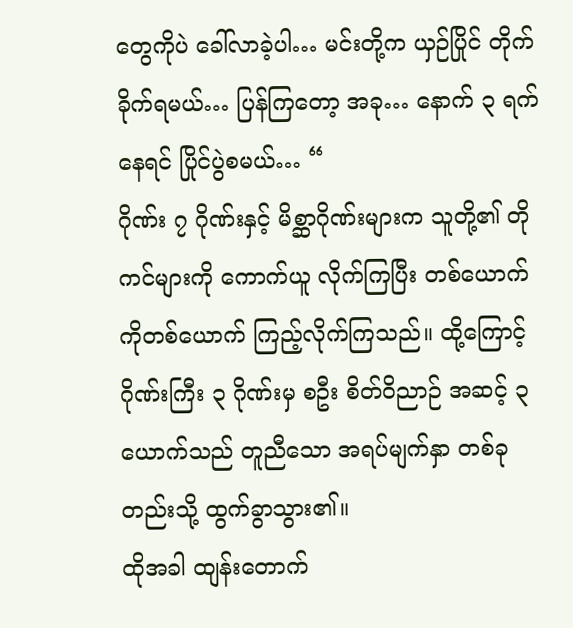တွေကိုပဲ ခေါ်လာခဲ့ပါ… မင်းတို့က ယှဉ်ပြိုင် တိုက်ခိုက်ရမယ်… ပြန်ကြတော့ အခု… နောက် ၃ ရက်နေရင် ပြိုင်ပွဲစမယ်… “
ဂိုဏ်း ၇ ဂိုဏ်းနှင့် မိစ္ဆာဂိုဏ်းများက သူတို့၏ တိုကင်များကို ကောက်ယူ လိုက်ကြပြီး တစ်ယောက်ကိုတစ်ယောက် ကြည့်လိုက်ကြသည်။ ထို့ကြောင့် ဂိုဏ်းကြီး ၃ ဂိုဏ်းမှ စဦး စိတ်ဝိညာဉ် အဆင့် ၃ ယောက်သည် တူညီသော အရပ်မျက်နှာ တစ်ခုတည်းသို့ ထွက်ခွာသွား၏။
ထိုအခါ ထျန်းတောက်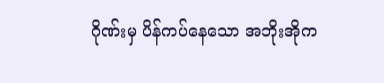ဂိုဏ်းမှ ပိန်ကပ်နေသော အဘိုးအိုက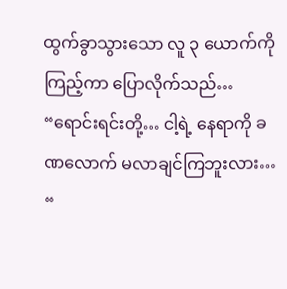ထွက်ခွာသွားသော လူ ၃ ယောက်ကို ကြည့်ကာ ပြောလိုက်သည်…
“ရောင်းရင်းတို့… ငါ့ရဲ့ နေရာကို ခဏလောက် မလာချင်ကြဘူးလား… “